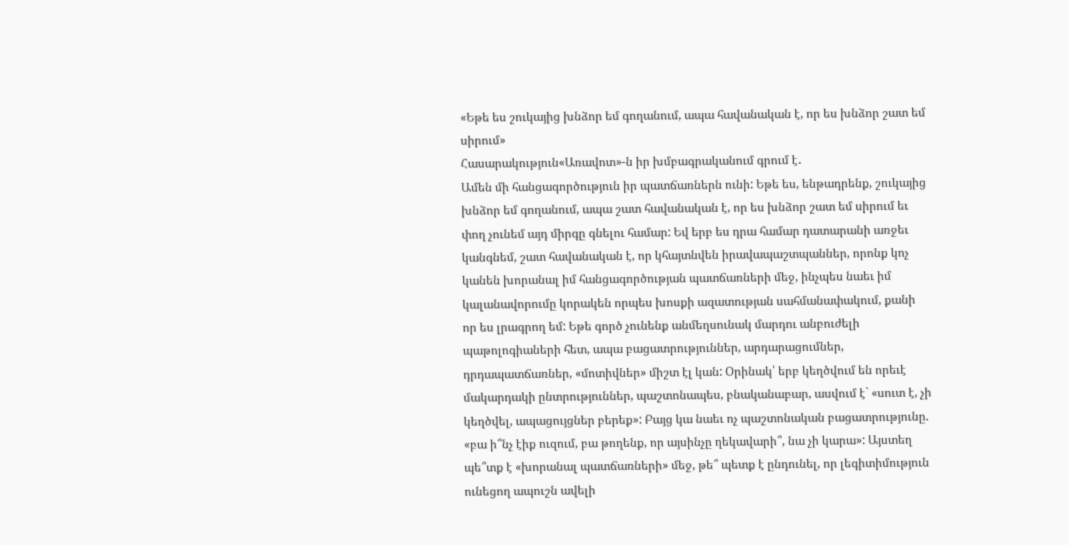«Եթե ես շուկայից խնձոր եմ գողանում, ապա հավանական է, որ ես խնձոր շատ եմ սիրում»
Հասարակություն«Առավոտ»-ն իր խմբագրականում գրում է․
Ամեն մի հանցագործություն իր պատճառներն ունի: Եթե ես, ենթադրենք, շուկայից խնձոր եմ գողանում, ապա շատ հավանական է, որ ես խնձոր շատ եմ սիրում եւ փող չունեմ այդ միրգը գնելու համար: Եվ երբ ես դրա համար դատարանի առջեւ կանգնեմ, շատ հավանական է, որ կհայտնվեն իրավապաշտպաններ, որոնք կոչ կանեն խորանալ իմ հանցագործության պատճառների մեջ, ինչպես նաեւ իմ կալանավորումը կորակեն որպես խոսքի ազատության սահմանափակում, քանի որ ես լրագրող եմ: Եթե գործ չունենք անմեղսունակ մարդու անբուժելի պաթոլոգիաների հետ, ապա բացատրություններ, արդարացումներ, դրդապատճառներ, «մոտիվներ» միշտ էլ կան: Օրինակ՝ երբ կեղծվում են որեւէ մակարդակի ընտրություններ, պաշտոնապես, բնականաբար, ասվում է` «սուտ է, չի կեղծվել, ապացույցներ բերեք»: Բայց կա նաեւ ոչ պաշտոնական բացատրությունը. «բա ի՞նչ էիք ուզում, բա թողենք, որ այսինչը ղեկավարի՞, նա չի կարա»: Այստեղ պե՞տք է «խորանալ պատճառների» մեջ, թե՞ պետք է ընդունել, որ լեգիտիմություն ունեցող ապուշն ավելի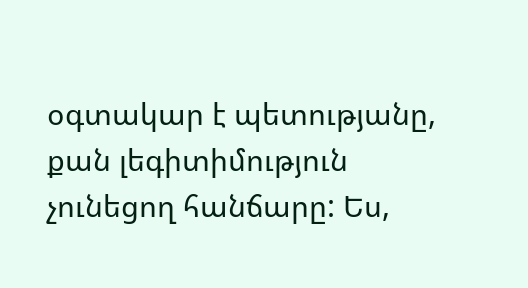օգտակար է պետությանը, քան լեգիտիմություն չունեցող հանճարը: Ես,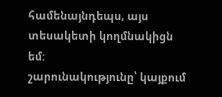համենայնդեպս, այս տեսակետի կողմնակիցն եմ:
շարունակությունը՝ կայքում